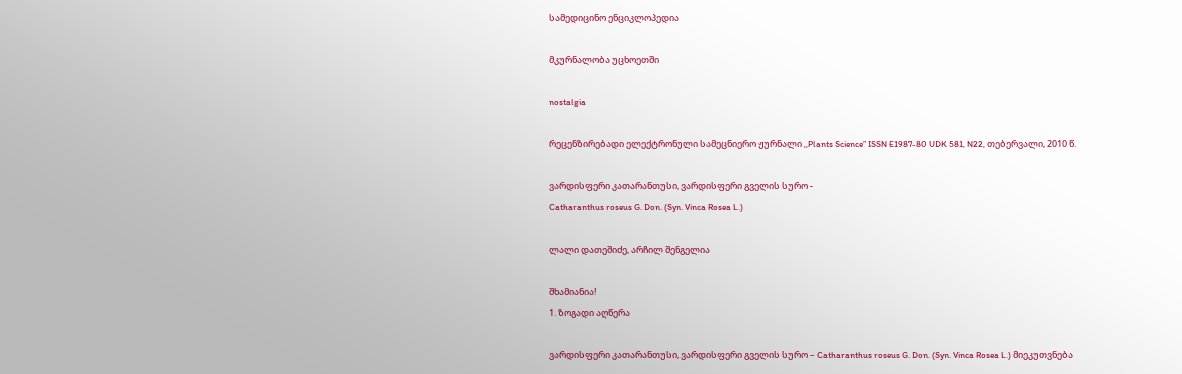სამედიცინო ენციკლოპედია

მკურნალობა უცხოეთში

nostalgia

რეცენზირებადი ელექტრონული სამეცნიერო ჟურნალი ,,Plants Science” ISSN E1987-80 UDK 581, N22, თებერვალი, 2010 წ.

ვარდისფერი კათარანთუსი, ვარდისფერი გველის სურო -
Catharanthus roseus G. Don. (Syn. Vinca Rosea L.)

ლალი დათეშიძე, არჩილ შენგელია

შხამიანია!
1. ზოგადი აღწერა

ვარდისფერი კათარანთუსი, ვარდისფერი გველის სურო – Catharanthus roseus G. Don. (Syn. Vinca Rosea L.) მიეკუთვნება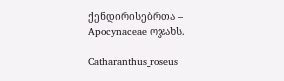ქენდირისებრთა – Apocynaceae ოჯახს.

Catharanthus_roseus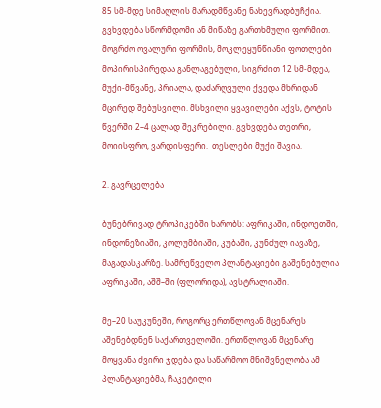85 სმ-მდე სიმაღლის მარადმწვანე ნახევრადბუჩქია. გვხვდება სწორმდომი ან მიწაზე გართხმული ფორმით.  მოგრძო ოვალური ფორმის, მოკლეყუნწიანი ფოთლები მოპირისპირედაა განლაგებული, სიგრძით 12 სმ-მდეა, მუქი-მწვანე, პრიალა, დაძარღვული ქვედა მხრიდან მცირედ შებუსვილი. მსხვილი ყვავილები აქვს, ტოტის წვერში 2–4 ცალად შეკრებილი. გვხვდება თეთრი,  მოიისფრო, ვარდისფერი.  თესლები მუქი შავია.

2. გავრცელება

ბუნებრივად ტროპიკებში ხარობს: აფრიკაში, ინდოეთში, ინდონეზიაში, კოლუმბიაში, კუბაში, კუნძულ იავაზე, მაგადასკარზე. სამრეწველო პლანტაციები გაშენებულია აფრიკაში, აშშ–ში (ფლორიდა), ავსტრალიაში.

მე–20 საუკუნეში, როგორც ერთწლოვან მცენარეს აშენებდნენ საქართველოში. ერთწლოვან მცენარე მოყვანა ძვირი ჯდება და საწარმოო მნიშვნელობა ამ პლანტაციებმა, ჩაკეტილი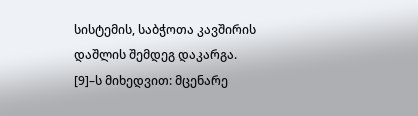სისტემის, საბჭოთა კავშირის დაშლის შემდეგ დაკარგა.
[9]–ს მიხედვით: მცენარე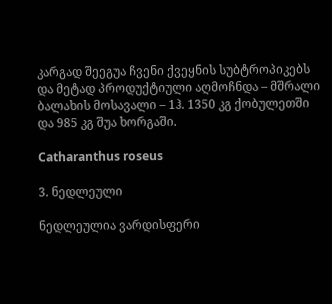კარგად შეეგუა ჩვენი ქვეყნის სუბტროპიკებს და მეტად პროდუქტიული აღმოჩნდა – მშრალი ბალახის მოსავალი – 1ჰ. 1350 კგ ქობულეთში და 985 კგ შუა ხორგაში.

Catharanthus roseus

3. ნედლეული

ნედლეულია ვარდისფერი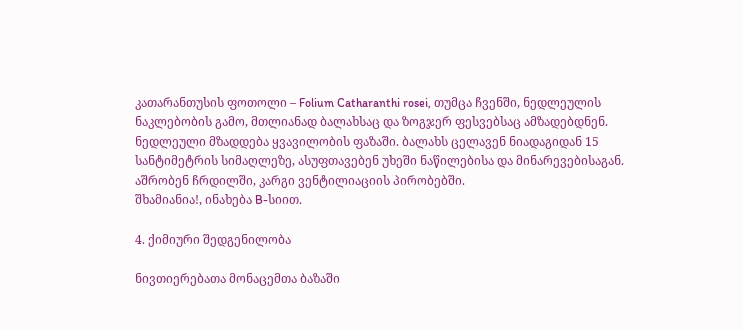კათარანთუსის ფოთოლი – Folium Catharanthi rosei, თუმცა ჩვენში, ნედლეულის ნაკლებობის გამო, მთლიანად ბალახსაც და ზოგჯერ ფესვებსაც ამზადებდნენ. ნედლეული მზადდება ყვავილობის ფაზაში. ბალახს ცელავენ ნიადაგიდან 15 სანტიმეტრის სიმაღლეზე, ასუფთავებენ უხეში ნაწილებისა და მინარევებისაგან. აშრობენ ჩრდილში, კარგი ვენტილიაციის პირობებში.
შხამიანია!, ინახება B-სიით.

4. ქიმიური შედგენილობა

ნივთიერებათა მონაცემთა ბაზაში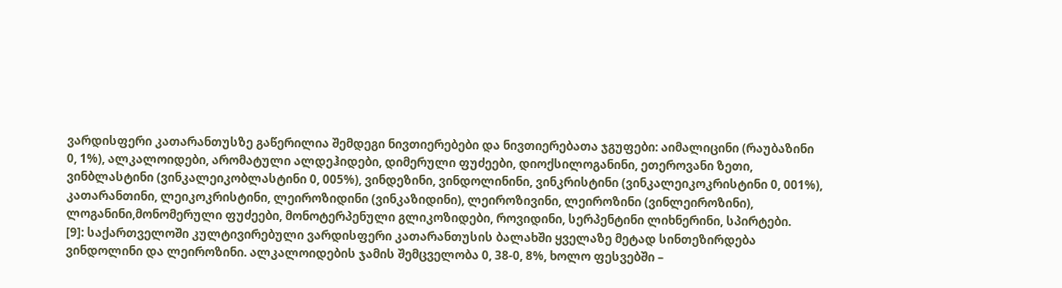ვარდისფერი კათარანთუსზე გაწერილია შემდეგი ნივთიერებები და ნივთიერებათა ჯგუფები: აიმალიცინი (რაუბაზინი 0, 1%), ალკალოიდები, არომატული ალდეჰიდები, დიმერული ფუძეები, დიოქსილოგანინი, ეთეროვანი ზეთი, ვინბლასტინი (ვინკალეიკობლასტინი 0, 005%), ვინდეზინი, ვინდოლინინი, ვინკრისტინი (ვინკალეიკოკრისტინი 0, 001%), კათარანთინი, ლეიკოკრისტინი, ლეიროზიდინი (ვინკაზიდინი), ლეიროზივინი, ლეიროზინი (ვინლეიროზინი), ლოგანინი,მონომერული ფუძეები, მონოტერპენული გლიკოზიდები, როვიდინი, სერპენტინი ლიხნერინი, სპირტები.
[9]: საქართველოში კულტივირებული ვარდისფერი კათარანთუსის ბალახში ყველაზე მეტად სინთეზირდება ვინდოლინი და ლეიროზინი. ალკალოიდების ჯამის შემცველობა 0, 38-0, 8%, ხოლო ფესვებში –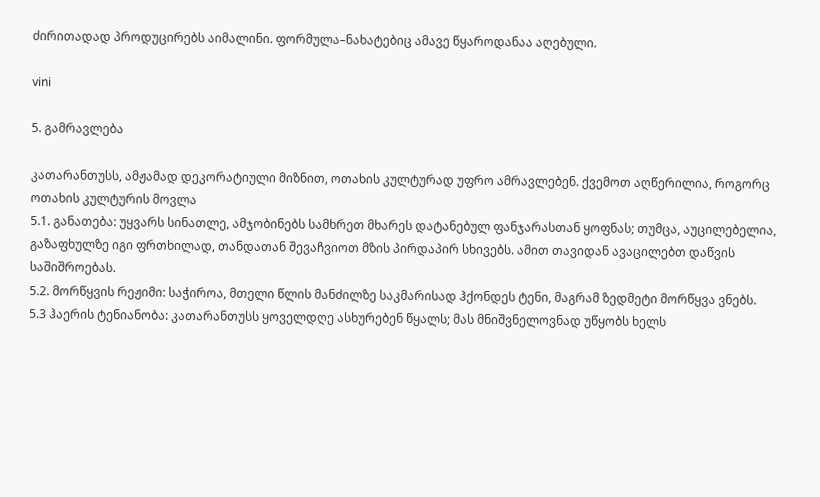ძირითადად პროდუცირებს აიმალინი. ფორმულა–ნახატებიც ამავე წყაროდანაა აღებული.

vini

5. გამრავლება

კათარანთუსს, ამჟამად დეკორატიული მიზნით, ოთახის კულტურად უფრო ამრავლებენ. ქვემოთ აღწერილია, როგორც ოთახის კულტურის მოვლა
5.1. განათება: უყვარს სინათლე, ამჯობინებს სამხრეთ მხარეს დატანებულ ფანჯარასთან ყოფნას; თუმცა, აუცილებელია, გაზაფხულზე იგი ფრთხილად, თანდათან შევაჩვიოთ მზის პირდაპირ სხივებს. ამით თავიდან ავაცილებთ დაწვის საშიშროებას.
5.2. მორწყვის რეჟიმი: საჭიროა, მთელი წლის მანძილზე საკმარისად ჰქონდეს ტენი, მაგრამ ზედმეტი მორწყვა ვნებს.
5.3 ჰაერის ტენიანობა: კათარანთუსს ყოველდღე ასხურებენ წყალს; მას მნიშვნელოვნად უწყობს ხელს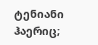ტენიანი ჰაერიც;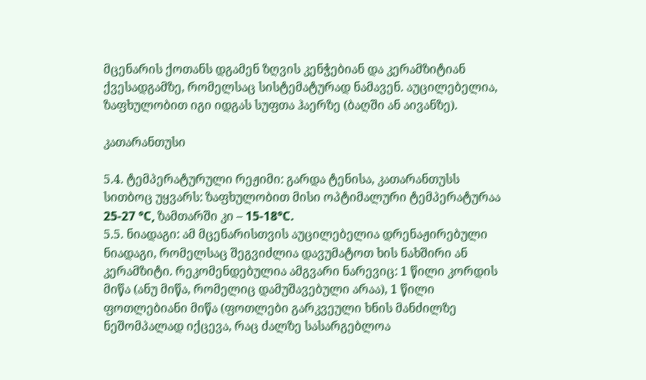მცენარის ქოთანს დგამენ ზღვის კენჭებიან და კერამზიტიან ქვესადგამზე, რომელსაც სისტემატურად ნამავენ. აუცილებელია, ზაფხულობით იგი იდგას სუფთა ჰაერზე (ბაღში ან აივანზე).

კათარანთუსი

5.4. ტემპერატურული რეჟიმი: გარდა ტენისა, კათარანთუსს სითბოც უყვარს: ზაფხულობით მისი ოპტიმალური ტემპერატურაა 25-27 °С, ზამთარში კი – 15-18°С.
5.5. ნიადაგი: ამ მცენარისთვის აუცილებელია დრენაჟირებული ნიადაგი, რომელსაც შეგვიძლია დავუმატოთ ხის ნახშირი ან კერამზიტი. რეკომენდებულია ამგვარი ნარევიც: 1 წილი კორდის მიწა (ანუ მიწა, რომელიც დამუშავებული არაა), 1 წილი ფოთლებიანი მიწა (ფოთლები გარკვეული ხნის მანძილზე ნეშომპალად იქცევა, რაც ძალზე სასარგებლოა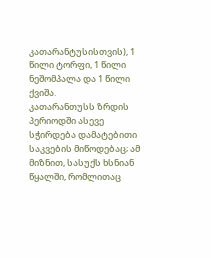კათარანტუსისთვის), 1 წილი ტორფი, 1 წილი ნეშომპალა და 1 წილი ქვიშა.
კათარანთუსს ზრდის პერიოდში ასევე სჭირდება დამატებითი საკვების მიწოდებაც; ამ მიზნით, სასუქს ხსნიან წყალში, რომლითაც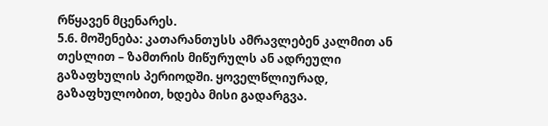რწყავენ მცენარეს.
5.6. მოშენება: კათარანთუსს ამრავლებენ კალმით ან თესლით – ზამთრის მიწურულს ან ადრეული გაზაფხულის პერიოდში. ყოველწლიურად, გაზაფხულობით, ხდება მისი გადარგვა.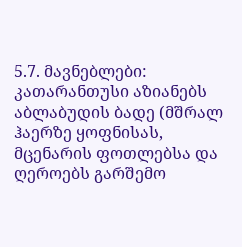5.7. მავნებლები: კათარანთუსი აზიანებს აბლაბუდის ბადე (მშრალ ჰაერზე ყოფნისას, მცენარის ფოთლებსა და ღეროებს გარშემო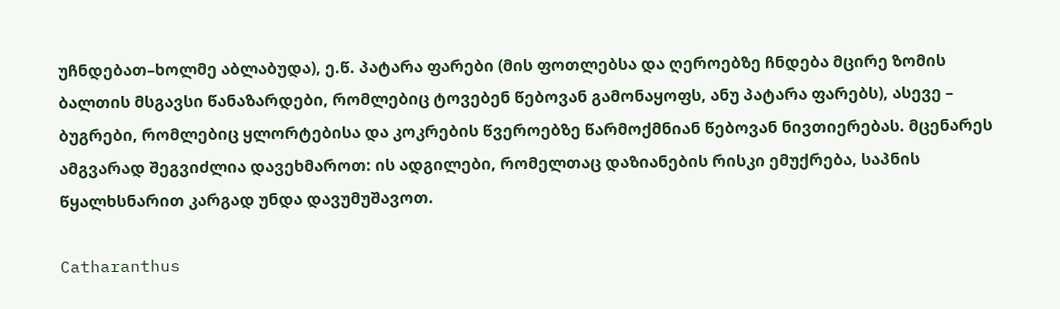უჩნდებათ–ხოლმე აბლაბუდა), ე.წ. პატარა ფარები (მის ფოთლებსა და ღეროებზე ჩნდება მცირე ზომის ბალთის მსგავსი წანაზარდები, რომლებიც ტოვებენ წებოვან გამონაყოფს, ანუ პატარა ფარებს), ასევე – ბუგრები, რომლებიც ყლორტებისა და კოკრების წვეროებზე წარმოქმნიან წებოვან ნივთიერებას. მცენარეს ამგვარად შეგვიძლია დავეხმაროთ: ის ადგილები, რომელთაც დაზიანების რისკი ემუქრება, საპნის წყალხსნარით კარგად უნდა დავუმუშავოთ.

Catharanthus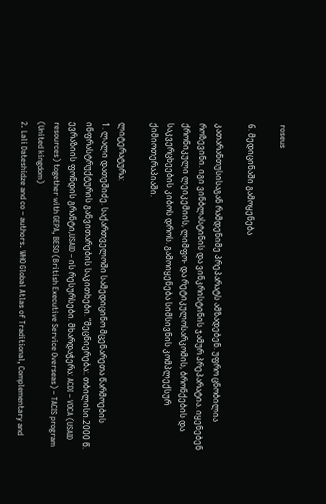roseus

6. მედიცინაში გამოყენება

კათარანთუსისაგან რამდენიმე პრეპარატს ამზადებენ. უფრო ცნობილია როზევინი. იგი ვინბლასტინის და ვინკრისტინის ჯამურ პრეპარატია. იყენებენ ქრონიკული ლეიკემიის, ლიმფო- და რეტიკულოსარკომის, ბრონქების და საკვერცხეების კიბოს დროს. გამოიყენება სიმსივნის კომპლექსურ ქიმიოთერაპიაში.

ლიტერატურა:
1. ლალი დათეშიძე. საქართველოში სამედიცინო მცენარეთა წარმოების ინფრასტრუქტურის განვითარების საკითხები. “მეცნიერება:. თბილისი.2000 წ. ევრაზიის ფონდის გრანტი,USAID – ის რესურსები. მხარდაჭერა: ACDI – VOCA (USAID resources) together with GEPA, BESO (British Executive Service Overseas) – TACIS program (United kingdom)
2. Lali Dateshidze and co – authors. WHO Global Atlas of Traditional, Complementary and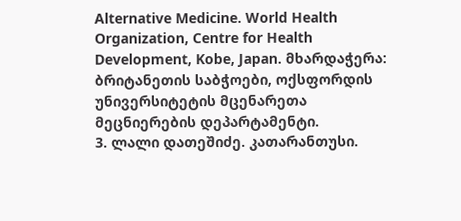Alternative Medicine. World Health Organization, Centre for Health Development, Kobe, Japan. მხარდაჭერა: ბრიტანეთის საბჭოები, ოქსფორდის უნივერსიტეტის მცენარეთა მეცნიერების დეპარტამენტი.
3. ლალი დათეშიძე. კათარანთუსი.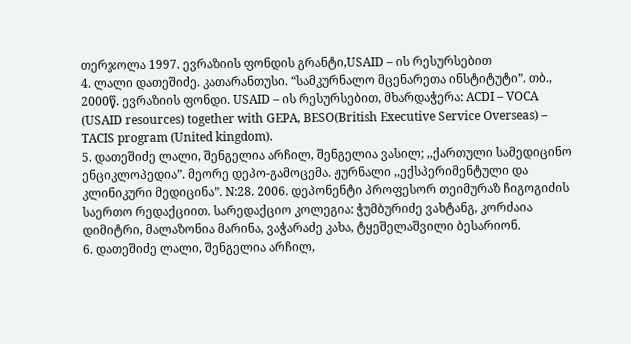თერჯოლა 1997. ევრაზიის ფონდის გრანტი,USAID – ის რესურსებით
4. ლალი დათეშიძე. კათარანთუსი. “სამკურნალო მცენარეთა ინსტიტუტი”. თბ., 2000წ. ევრაზიის ფონდი. USAID – ის რესურსებით, მხარდაჭერა: ACDI – VOCA (USAID resources) together with GEPA, BESO(British Executive Service Overseas) – TACIS program (United kingdom).
5. დათეშიძე ლალი, შენგელია არჩილ, შენგელია ვასილ; ,,ქართული სამედიცინო ენციკლოპედია”. მეორე დეპო-გამოცემა. ჟურნალი ,,ექსპერიმენტული და კლინიკური მედიცინა”. N:28. 2006. დეპონენტი პროფესორ თეიმურაზ ჩიგოგიძის საერთო რედაქციით. სარედაქციო კოლეგია: ჭუმბურიძე ვახტანგ, კორძაია დიმიტრი, მალაზონია მარინა, ვაჭარაძე კახა, ტყეშელაშვილი ბესარიონ.
6. დათეშიძე ლალი, შენგელია არჩილ,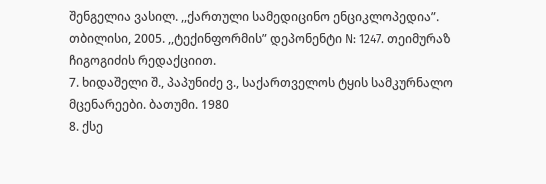შენგელია ვასილ. ,,ქართული სამედიცინო ენციკლოპედია”. თბილისი, 2005. ,,ტექინფორმის” დეპონენტი N: 1247. თეიმურაზ ჩიგოგიძის რედაქციით.
7. ხიდაშელი შ., პაპუნიძე ვ., საქართველოს ტყის სამკურნალო მცენარეები. ბათუმი. 1980
8. ქსე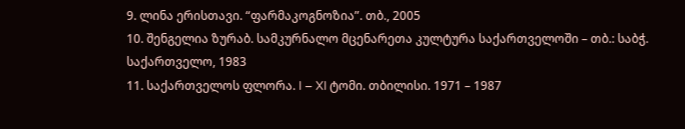9. ლინა ერისთავი. “ფარმაკოგნოზია”. თბ., 2005
10. შენგელია ზურაბ. სამკურნალო მცენარეთა კულტურა საქართველოში – თბ.: საბჭ. საქართველო, 1983
11. საქართველოს ფლორა. I – XI ტომი. თბილისი. 1971 – 1987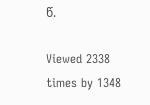წ.

Viewed 2338 times by 1348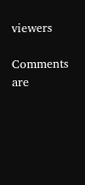viewers

Comments are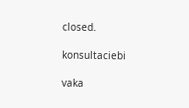closed.

konsultaciebi

vaka